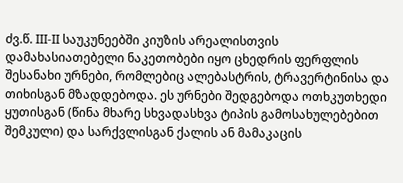ძვ.წ. III-II საუკუნეებში კიუზის არეალისთვის დამახასიათებელი ნაკეთობები იყო ცხედრის ფერფლის შესანახი ურნები, რომლებიც ალებასტრის, ტრავერტინისა და თიხისგან მზადდებოდა. ეს ურნები შედგებოდა ოთხკუთხედი ყუთისგან (წინა მხარე სხვადასხვა ტიპის გამოსახულებებით შემკული) და სარქვლისგან ქალის ან მამაკაცის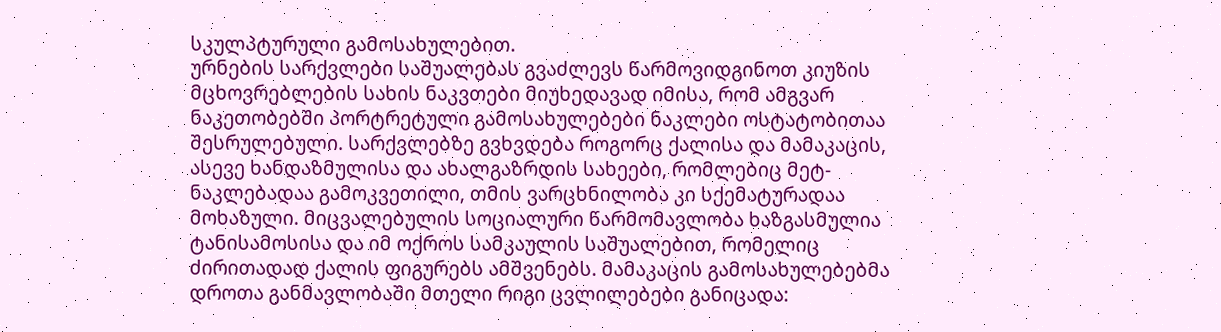სკულპტურული გამოსახულებით.
ურნების სარქვლები საშუალებას გვაძლევს წარმოვიდგინოთ კიუზის მცხოვრებლების სახის ნაკვთები მიუხედავად იმისა, რომ ამგვარ ნაკეთობებში პორტრეტული გამოსახულებები ნაკლები ოსტატობითაა შესრულებული. სარქვლებზე გვხვდება როგორც ქალისა და მამაკაცის, ასევე ხანდაზმულისა და ახალგაზრდის სახეები, რომლებიც მეტ-ნაკლებადაა გამოკვეთილი, თმის ვარცხნილობა კი სქემატურადაა მოხაზული. მიცვალებულის სოციალური წარმომავლობა ხაზგასმულია ტანისამოსისა და იმ ოქროს სამკაულის საშუალებით, რომელიც ძირითადად ქალის ფიგურებს ამშვენებს. მამაკაცის გამოსახულებებმა დროთა განმავლობაში მთელი რიგი ცვლილებები განიცადა: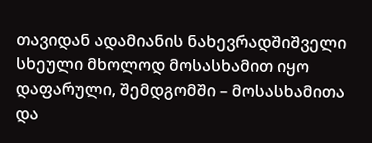თავიდან ადამიანის ნახევრადშიშველი სხეული მხოლოდ მოსასხამით იყო დაფარული, შემდგომში – მოსასხამითა და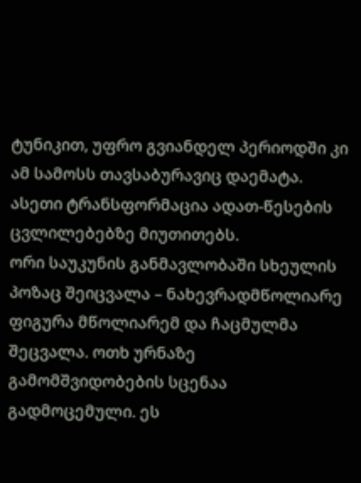ტუნიკით, უფრო გვიანდელ პერიოდში კი ამ სამოსს თავსაბურავიც დაემატა. ასეთი ტრანსფორმაცია ადათ-წესების ცვლილებებზე მიუთითებს.
ორი საუკუნის განმავლობაში სხეულის პოზაც შეიცვალა – ნახევრადმწოლიარე ფიგურა მწოლიარემ და ჩაცმულმა შეცვალა. ოთხ ურნაზე გამომშვიდობების სცენაა გადმოცემული. ეს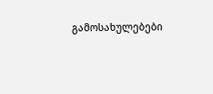გამოსახულებები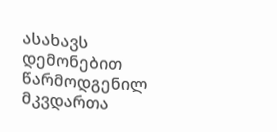ასახავს დემონებით წარმოდგენილ მკვდართა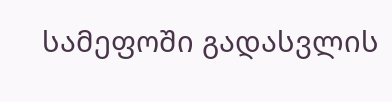სამეფოში გადასვლის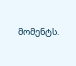მომენტს.